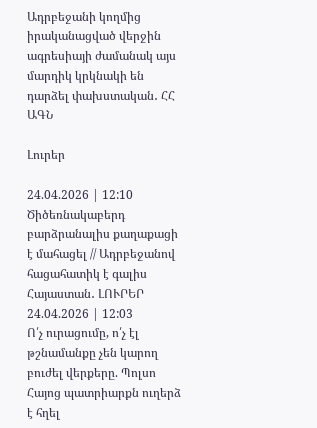Ադրբեջանի կողմից իրականացված վերջին ագրեսիայի ժամանակ այս մարդիկ կրկնակի են դարձել փախստական․ ՀՀ ԱԳՆ

Լուրեր

24.04.2026 | 12:10
Ծիծեռնակաբերդ բարձրանալիս քաղաքացի է մահացել // Ադրբեջանով հացահատիկ է գալիս Հայաստան․ ԼՈՒՐԵՐ
24.04.2026 | 12:03
Ո՛չ ուրացումը, ո՛չ էլ թշնամանքը չեն կարող բուժել վերքերը. Պոլսո Հայոց պատրիարքն ուղերձ է հղել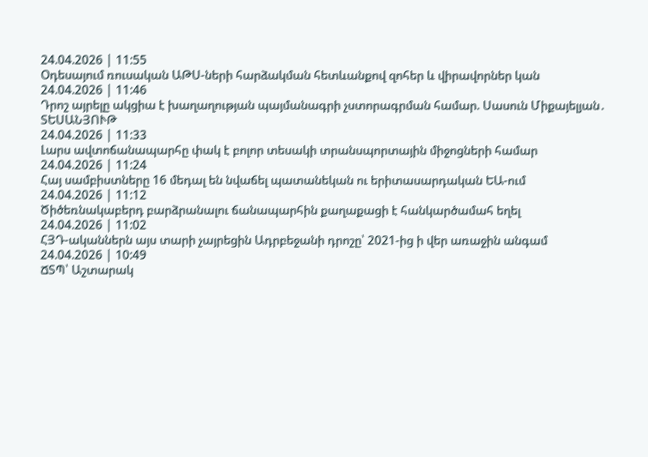24.04.2026 | 11:55
Օդեսայում ռուսական ԱԹՍ-ների հարձակման հետևանքով զոհեր և վիրավորներ կան
24.04.2026 | 11:46
Դրոշ այրելը ակցիա է խաղաղության պայմանագրի չստորագրման համար. Սասուն Միքայելյան․ ՏԵՍԱՆՅՈՒԹ
24.04.2026 | 11:33
Լարս ավտոճանապարհը փակ է բոլոր տեսակի տրանսպորտային միջոցների համար
24.04.2026 | 11:24
Հայ սամբիստները 16 մեդալ են նվաճել պատանեկան ու երիտասարդական ԵԱ-ում
24.04.2026 | 11:12
Ծիծեռնակաբերդ բարձրանալու ճանապարհին քաղաքացի է հանկարծամահ եղել
24.04.2026 | 11:02
ՀՅԴ-ականներն այս տարի չայրեցին Ադրբեջանի դրոշը՝ 2021-ից ի վեր առաջին անգամ
24.04.2026 | 10:49
ՃՏՊ՝ Աշտարակ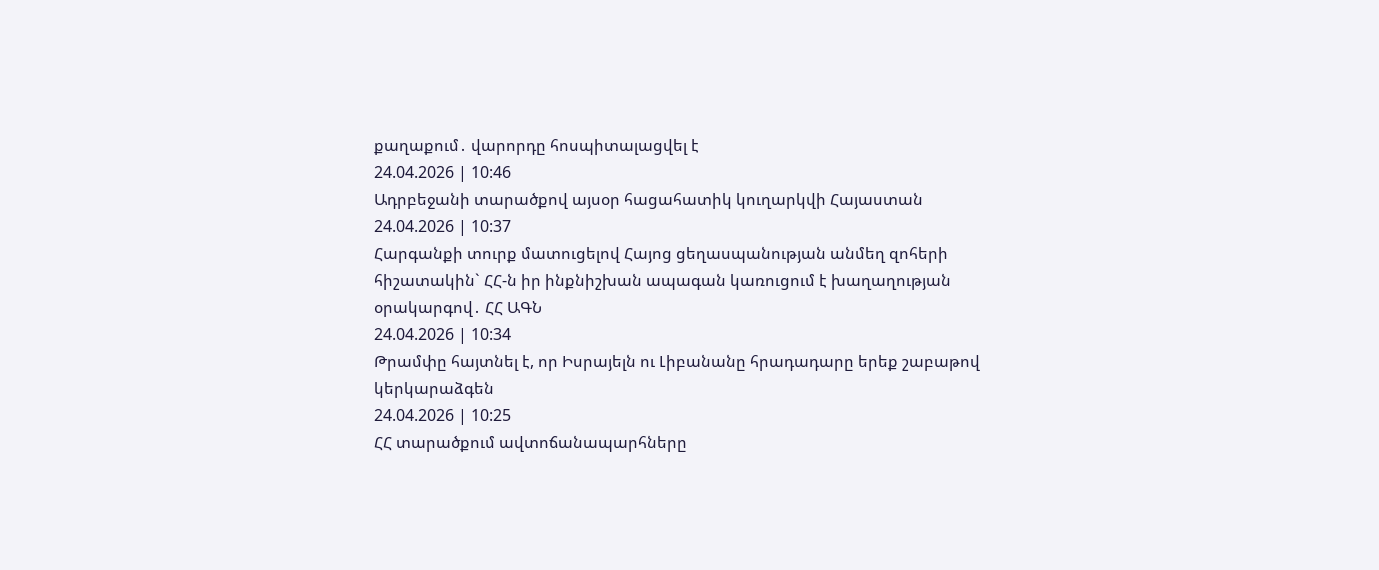քաղաքում․ վարորդը հոսպիտալացվել է
24.04.2026 | 10:46
Ադրբեջանի տարածքով այսօր հացահատիկ կուղարկվի Հայաստան
24.04.2026 | 10:37
Հարգանքի տուրք մատուցելով Հայոց ցեղասպանության անմեղ զոհերի հիշատակին` ՀՀ-ն իր ինքնիշխան ապագան կառուցում է խաղաղության օրակարգով․ ՀՀ ԱԳՆ
24.04.2026 | 10:34
Թրամփը հայտնել է, որ Իսրայելն ու Լիբանանը հրադադարը երեք շաբաթով կերկարաձգեն
24.04.2026 | 10:25
ՀՀ տարածքում ավտոճանապարհները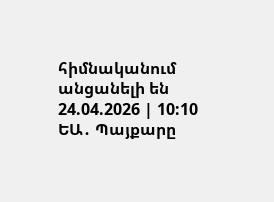հիմնականում անցանելի են
24.04.2026 | 10:10
ԵԱ․ Պայքարը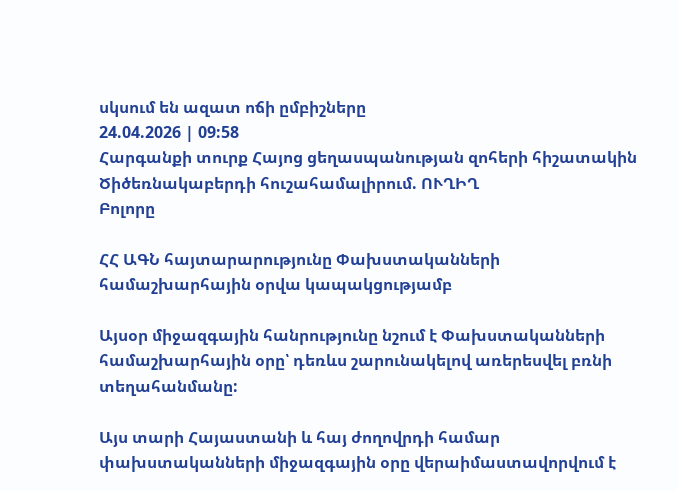սկսում են ազատ ոճի ըմբիշները
24.04.2026 | 09:58
Հարգանքի տուրք Հայոց ցեղասպանության զոհերի հիշատակին Ծիծեռնակաբերդի հուշահամալիրում. ՈՒՂԻՂ
Բոլորը

ՀՀ ԱԳՆ հայտարարությունը Փախստականների համաշխարհային օրվա կապակցությամբ

Այսօր միջազգային հանրությունը նշում է Փախստականների համաշխարհային օրը՝ դեռևս շարունակելով առերեսվել բռնի տեղահանմանը:

Այս տարի Հայաստանի և հայ ժողովրդի համար փախստականների միջազգային օրը վերաիմաստավորվում է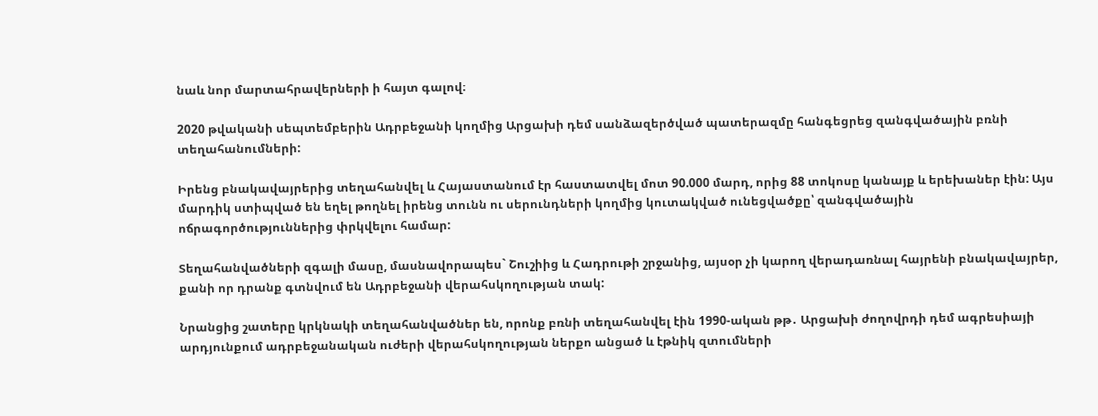նաև նոր մարտահրավերների ի հայտ գալով։

2020 թվականի սեպտեմբերին Ադրբեջանի կողմից Արցախի դեմ սանձազերծված պատերազմը հանգեցրեց զանգվածային բռնի տեղահանումների:

Իրենց բնակավայրերից տեղահանվել և Հայաստանում էր հաստատվել մոտ 90.000 մարդ, որից 88 տոկոսը կանայք և երեխաներ էին: Այս մարդիկ ստիպված են եղել թողնել իրենց տունն ու սերունդների կողմից կուտակված ունեցվածքը՝ զանգվածային ոճրագործություններից փրկվելու համար:

Տեղահանվածների զգալի մասը, մասնավորապես` Շուշիից և Հադրութի շրջանից, այսօր չի կարող վերադառնալ հայրենի բնակավայրեր, քանի որ դրանք գտնվում են Ադրբեջանի վերահսկողության տակ:

Նրանցից շատերը կրկնակի տեղահանվածներ են, որոնք բռնի տեղահանվել էին 1990-ական թթ․ Արցախի ժողովրդի դեմ ագրեսիայի արդյունքում ադրբեջանական ուժերի վերահսկողության ներքո անցած և էթնիկ զտումների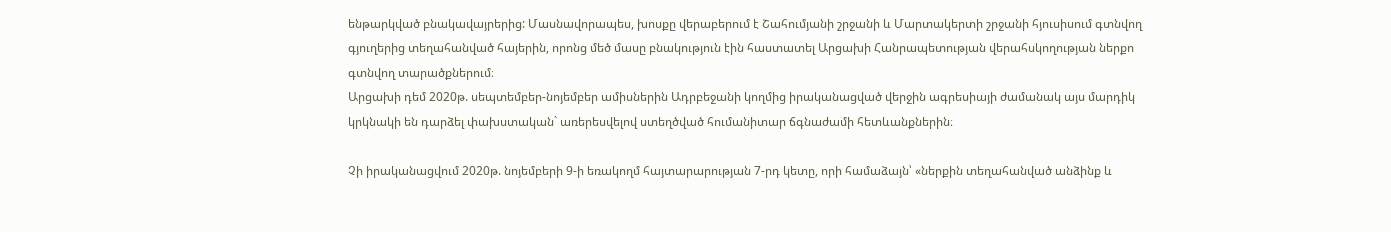ենթարկված բնակավայրերից: Մասնավորապես, խոսքը վերաբերում է Շահումյանի շրջանի և Մարտակերտի շրջանի հյուսիսում գտնվող գյուղերից տեղահանված հայերին, որոնց մեծ մասը բնակություն էին հաստատել Արցախի Հանրապետության վերահսկողության ներքո գտնվող տարածքներում։
Արցախի դեմ 2020թ. սեպտեմբեր-նոյեմբեր ամիսներին Ադրբեջանի կողմից իրականացված վերջին ագրեսիայի ժամանակ այս մարդիկ կրկնակի են դարձել փախստական` առերեսվելով ստեղծված հումանիտար ճգնաժամի հետևանքներին։

Չի իրականացվում 2020թ. նոյեմբերի 9-ի եռակողմ հայտարարության 7-րդ կետը, որի համաձայն՝ «ներքին տեղահանված անձինք և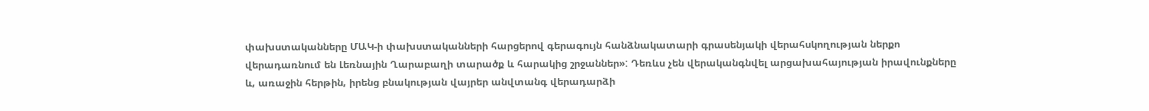փախստականները ՄԱԿ-ի փախստականների հարցերով գերագույն հանձնակատարի գրասենյակի վերահսկողության ներքո վերադառնում են Լեռնային Ղարաբաղի տարածք և հարակից շրջաններ»: Դեռևս չեն վերականգնվել արցախահայության իրավունքները և, առաջին հերթին, իրենց բնակության վայրեր անվտանգ վերադարձի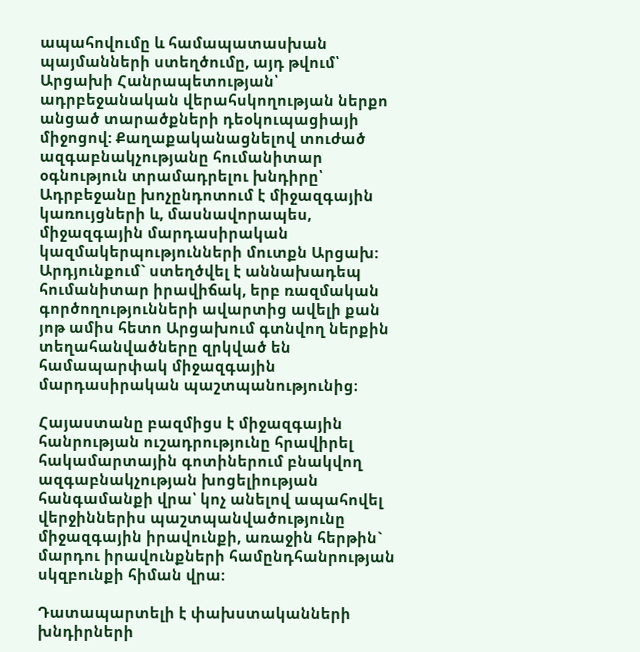ապահովումը և համապատասխան պայմանների ստեղծումը, այդ թվում՝ Արցախի Հանրապետության՝ ադրբեջանական վերահսկողության ներքո անցած տարածքների դեօկուպացիայի միջոցով: Քաղաքականացնելով տուժած ազգաբնակչությանը հումանիտար օգնություն տրամադրելու խնդիրը՝ Ադրբեջանը խոչընդոտում է միջազգային կառույցների և, մասնավորապես, միջազգային մարդասիրական կազմակերպությունների մուտքն Արցախ: Արդյունքում` ստեղծվել է աննախադեպ հումանիտար իրավիճակ, երբ ռազմական գործողությունների ավարտից ավելի քան յոթ ամիս հետո Արցախում գտնվող ներքին տեղահանվածները զրկված են համապարփակ միջազգային մարդասիրական պաշտպանությունից։

Հայաստանը բազմիցս է միջազգային հանրության ուշադրությունը հրավիրել հակամարտային գոտիներում բնակվող ազգաբնակչության խոցելիության հանգամանքի վրա՝ կոչ անելով ապահովել վերջիններիս պաշտպանվածությունը միջազգային իրավունքի, առաջին հերթին` մարդու իրավունքների համընդհանրության սկզբունքի հիման վրա:

Դատապարտելի է փախստականների խնդիրների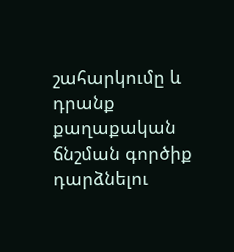շահարկումը և դրանք քաղաքական ճնշման գործիք դարձնելու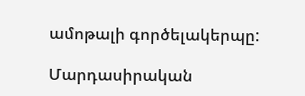ամոթալի գործելակերպը:

Մարդասիրական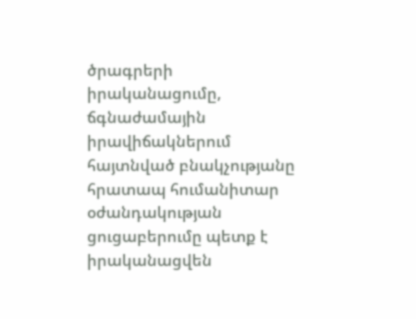ծրագրերի իրականացումը, ճգնաժամային իրավիճակներում հայտնված բնակչությանը հրատապ հումանիտար օժանդակության ցուցաբերումը պետք է իրականացվեն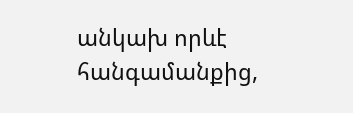անկախ որևէ հանգամանքից,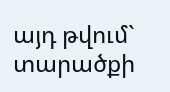այդ թվում` տարածքի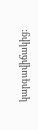կարգավիճակից: